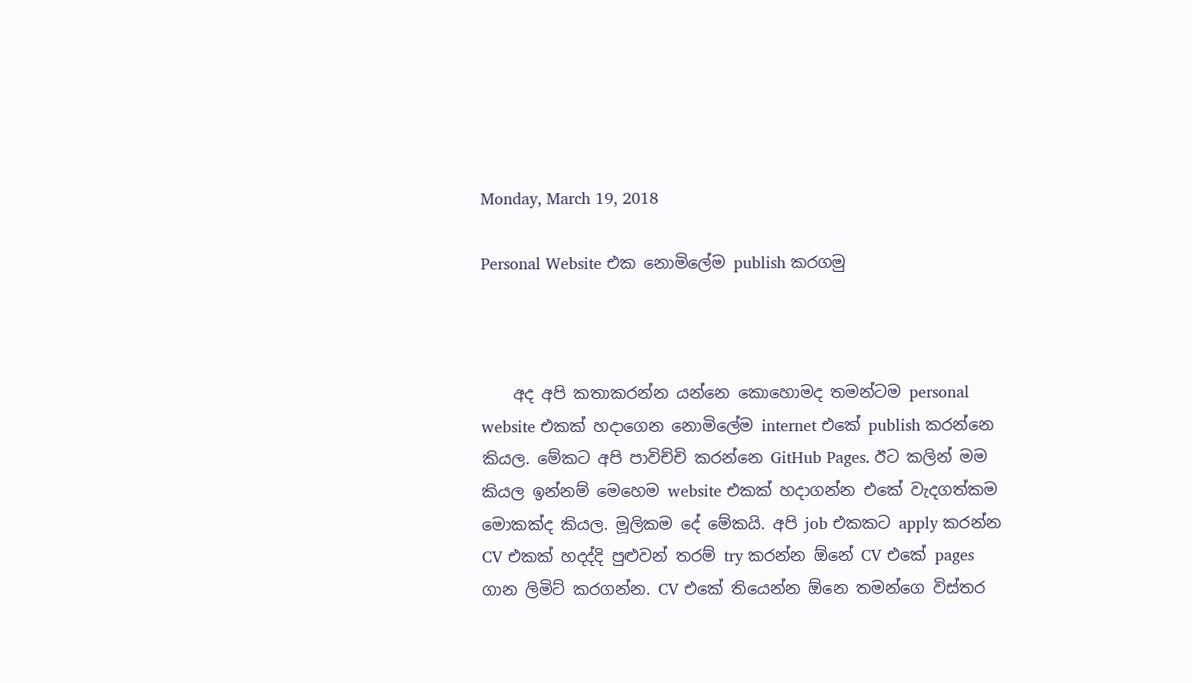Monday, March 19, 2018

Personal Website එක නොමිලේම publish කරගමු



    අද අපි කතාකරන්න යන්නෙ කොහොමද තමන්ටම personal website එකක් හදාගෙන නොමිලේම internet එකේ publish කරන්නෙ කියල. මේකට අපි පාවිච්චි කරන්නෙ GitHub Pages. ඊට කලින් මම කියල ඉන්නම් මෙහෙම website එකක් හදාගන්න එකේ වැදගත්කම මොකක්ද කියල. මූලිකම දේ මේකයි. අපි job එකකට apply කරන්න CV එකක් හදද්දි පුළුවන් තරම් try කරන්න ඕනේ CV එකේ pages ගාන ලිමිට් කරගන්න. CV එකේ තියෙන්න ඕනෙ තමන්ගෙ විස්තර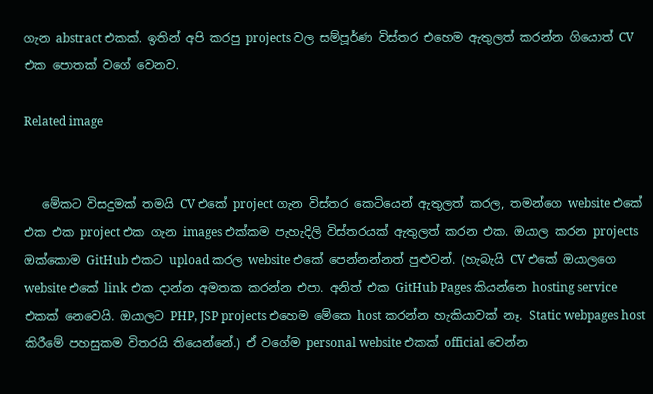ගැන abstract එකක්. ඉතින් අපි කරපු projects වල සම්පූර්ණ විස්තර එහෙම ඇතුලත් කරන්න ගියොත් CV එක පොතක් වගේ වෙනව.

Related image


   මේකට විසදුමක් තමයි CV එකේ project ගැන විස්තර කෙටියෙන් ඇතුලත් කරල, තමන්ගෙ website එකේ එක එක project එක ගැන images එක්කම පැහැදිලි විස්තරයක් ඇතුලත් කරන එක. ඔයාල කරන projects ඔක්කොම GitHub එකට upload කරල website එකේ පෙන්නන්නත් පුළුවන්. (හැබැයි CV එකේ ඔයාලගෙ website එකේ link එක දාන්න අමතක කරන්න එපා. අනිත් එක GitHub Pages කියන්නෙ hosting service එකක් නෙවෙයි. ඔයාලට PHP, JSP projects එහෙම මේකෙ host කරන්න හැකියාවක් නෑ. Static webpages host කිරීමේ පහසුකම විතරයි තියෙන්නේ.) ඒ වගේම personal website එකක් official වෙන්න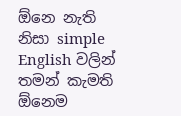ඕනෙ නැති නිසා simple English වලින් තමන් කැමති ඕනෙම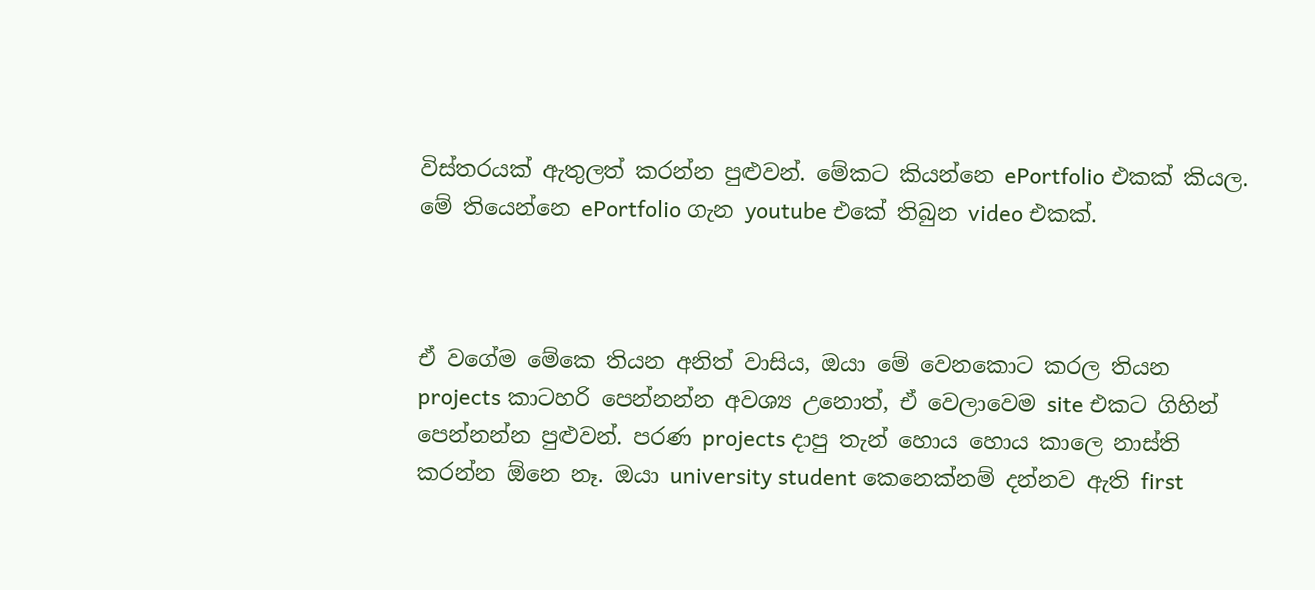විස්තරයක් ඇතුලත් කරන්න පුළුවන්. මේකට කියන්නෙ ePortfolio එකක් කියල. මේ තියෙන්නෙ ePortfolio ගැන youtube එකේ තිබුන video එකක්.



ඒ වගේම මේකෙ තියන අනිත් වාසිය, ඔයා මේ වෙනකොට කරල තියන projects කාටහරි පෙන්නන්න අවශ්‍ය උනොත්, ඒ වෙලාවෙම site එකට ගිහින් පෙන්නන්න පුළුවන්. පරණ projects දාපු තැන් හොය හොය කාලෙ නාස්ති කරන්න ඕනෙ නෑ. ඔයා university student කෙනෙක්නම් දන්නව ඇති first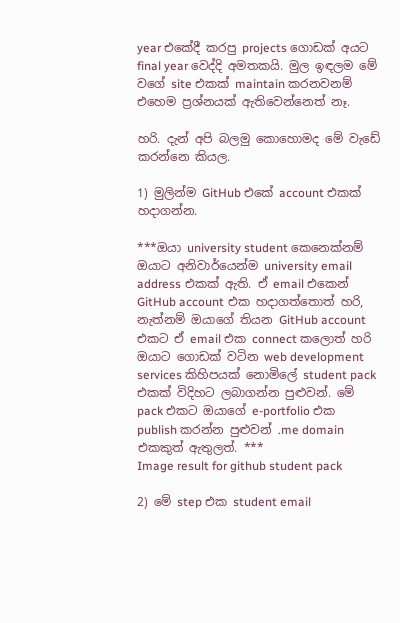year එකේදී කරපු projects ගොඩක් අයට final year වෙද්දි අමතකයි. මුල ඉඳලම මේ වගේ site එකක් maintain කරනවනම් එහෙම ප්‍රශ්නයක් ඇතිවෙන්නෙත් නෑ.

හරි. දැන් අපි බලමු කොහොමද මේ වැඩේ කරන්නෙ කියල.

1) මුලින්ම GitHub එකේ account එකක් හදාගන්න.

***ඔයා university student කෙනෙක්නම් ඔයාට අනිවාර්යෙන්ම university email address එකක් ඇති. ඒ email එකෙන් GitHub account එක හදාගත්තොත් හරි, නැත්නම් ඔයාගේ තියන GitHub account එකට ඒ email එක connect කලොත් හරි ඔයාට ගොඩක් වටින web development services කිහිපයක් නොමිලේ student pack එකක් විදිහට ලබාගන්න පුළුවන්. මේ pack එකට ඔයාගේ e-portfolio එක publish කරන්න පුළුවන් .me domain එකකුත් ඇතුලත්. ***
Image result for github student pack

2) මේ step එක student email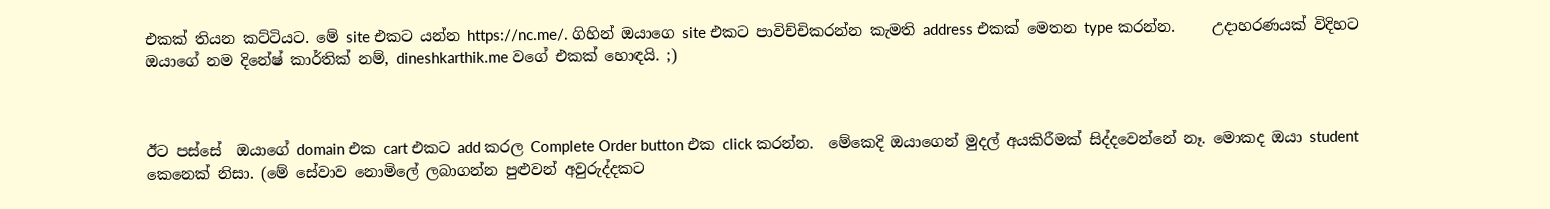එකක් තියන කට්ටියට. මේ site එකට යන්න https://nc.me/. ගිහින් ඔයාගෙ site එකට පාවිච්චිකරන්න කැමති address එකක් මෙතන type කරන්න.     උදාහරණයක් විදිහට ඔයාගේ නම දිනේෂ් කාර්තික් නම්, dineshkarthik.me වගේ එකක් හොඳයි. ;)



ඊට පස්සේ  ඔයාගේ domain එක cart එකට add කරල Complete Order button එක click කරන්න.  මේකෙදි ඔයාගෙන් මුදල් අයකිරීමක් සිද්දවෙන්නේ නෑ. මොකද ඔයා student කෙනෙක් නිසා. (මේ සේවාව නොමිලේ ලබාගන්න පුළුවන් අවුරුද්දකට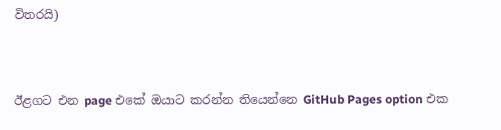විතරයි)


ඊළගට එන page එකේ ඔයාට කරන්න තියෙන්නෙ GitHub Pages option එක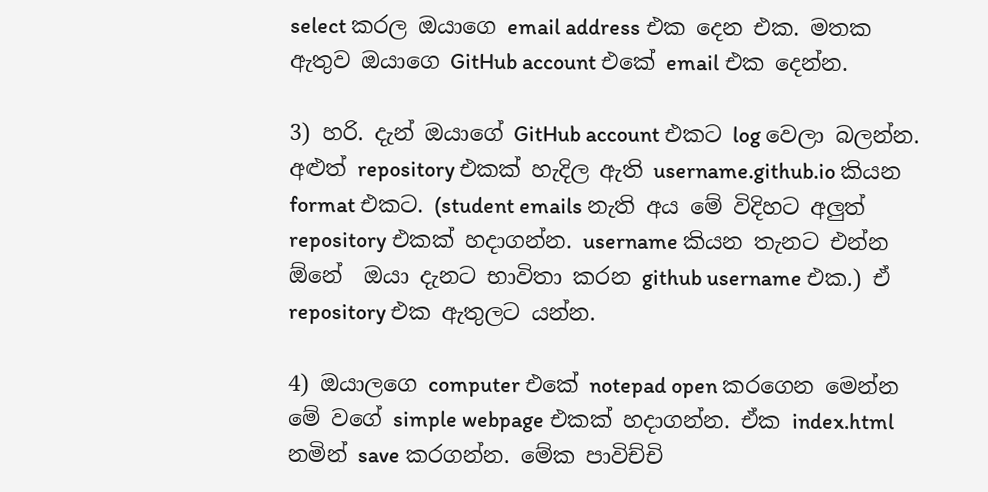select කරල ඔයාගෙ email address එක දෙන එක. මතක ඇතුව ඔයාගෙ GitHub account එකේ email එක දෙන්න.

3) හරි. දැන් ඔයාගේ GitHub account එකට log වෙලා බලන්න. අළුත් repository එකක් හැදිල ඇති username.github.io කියන format එකට. (student emails නැති අය මේ විදිහට අලුත් repository එකක් හදාගන්න. username කියන තැනට එන්න ඕනේ  ඔයා දැනට භාවිතා කරන github username එක.) ඒ repository එක ඇතුලට යන්න.

4) ඔයාලගෙ computer එකේ notepad open කරගෙන මෙන්න මේ වගේ simple webpage එකක් හදාගන්න. ඒක index.html නමින් save කරගන්න. මේක පාවිච්චි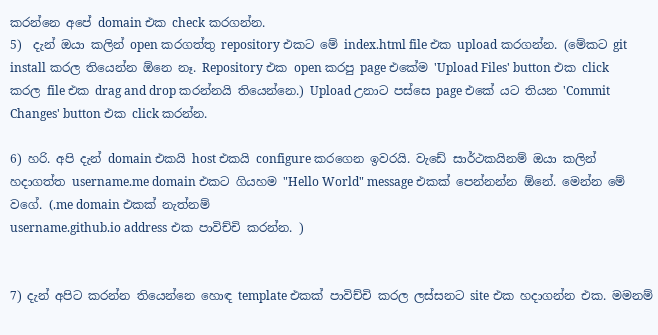කරන්නෙ අපේ domain එක check කරගන්න.
5)  දැන් ඔයා කලින් open කරගත්තු repository එකට මේ index.html file එක upload කරගන්න. (මේකට git install කරල තියෙන්න ඕනෙ නෑ. Repository එක open කරපු page එකේම 'Upload Files' button එක click කරල file එක drag and drop කරන්නයි තියෙන්නෙ.) Upload උනාට පස්සෙ page එකේ යට තියන 'Commit Changes' button එක click කරන්න.

6) හරි. අපි දැන් domain එකයි host එකයි configure කරගෙන ඉවරයි. වැඩේ සාර්ථකයිනම් ඔයා කලින් හදාගත්ත username.me domain එකට ගියහම "Hello World" message එකක් පෙන්නන්න ඕනේ. මෙන්න මේ වගේ. (.me domain එකක් නැත්නම්
username.github.io address එක පාවිච්චි කරන්න. )


7) දැන් අපිට කරන්න තියෙන්නෙ හොඳ template එකක් පාවිච්චි කරල ලස්සනට site එක හදාගන්න එක. මමනම්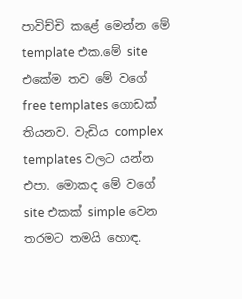පාවිච්චි කළේ මෙන්න මේ template එක.මේ site එකේම තව මේ වගේ free templates ගොඩක් තියනව. වැඩිය complex templates වලට යන්න එපා. මොකද මේ වගේ site එකක් simple වෙන තරමට තමයි හොඳ.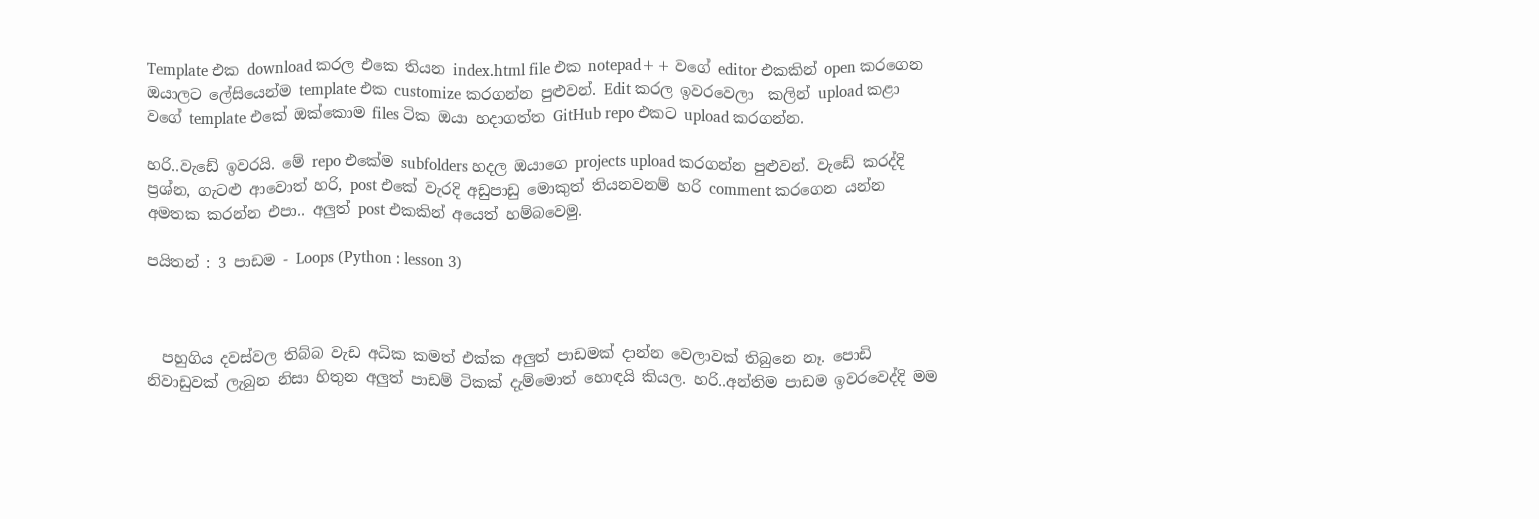Template එක download කරල එකෙ තියන index.html file එක notepad++ වගේ editor එකකින් open කරගෙන ඔයාලට ලේසියෙන්ම template එක customize කරගන්න පුළුවන්. Edit කරල ඉවරවෙලා  කලින් upload කළා වගේ template එකේ ඔක්කොම files ටික ඔයා හදාගත්ත GitHub repo එකට upload කරගන්න.

හරි..වැඩේ ඉවරයි. මේ repo එකේම subfolders හදල ඔයාගෙ projects upload කරගන්න පුළුවන්. වැඩේ කරද්දි ප්‍රශ්න, ගැටළු ආවොත් හරි, post එකේ වැරදි අඩුපාඩු මොකුත් තියනවනම් හරි comment කරගෙන යන්න අමතක කරන්න එපා.. අලුත් post එකකින් අයෙත් හම්බවෙමු.

පයිතන් : 3 පාඩම - Loops (Python : lesson 3)



  පහුගිය දවස්වල තිබ්බ වැඩ අධික කමත් එක්ක අලුත් පාඩමක් දාන්න වෙලාවක් තිබුනෙ නෑ. පොඩි නිවාඩුවක් ලැබුන නිසා හිතුන අලුත් පාඩම් ටිකක් දැම්මොත් හොඳයි කියල. හරි..අන්තිම පාඩම ඉවරවෙද්දි මම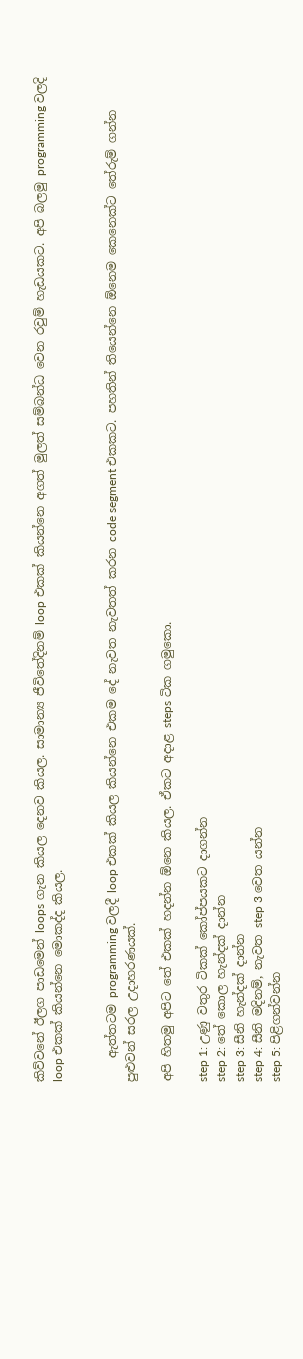කිව්වනේ ඊලග පාඩමෙන් loops ගැන කියල දෙනව කියල. සාමාන්‍ය ජීවිතේදිනම් loop එකක් කියන්නෙ අගත් මුලත් සම්බන්ධ වෙන රවුම් හැඩයකට. අපි බලමු programming වලදි loop එකක් කියන්නෙ මොකද්ද කියල.


    ඇත්තටම programming වලදී loop එකක් කියල කියන්නෙ එකම දේ නැවත නැවතත් කරන code segment එකකට. පහතින් තියෙන්නෙ ඕනෙම කෙනෙක්ට තේරුම් ගන්න පුළුවන් සරල උදාහරණයක්.

අපි හිතමු අපිට තේ එකක් හදන්න ඕනෙ කියල. ඒකට අදාළ steps ටික ගමුකො.

step 1: උණු වතුර ටිකක් කෝප්පයකට දාගන්න
step 2: තේ කොල හැන්දක් දාන්න
step 3: සීනි හැන්දක් දාන්න
step 4: සීනි මදිනම්, නැවත step 3 වෙත යන්න
step 5: පිළිගන්වන්න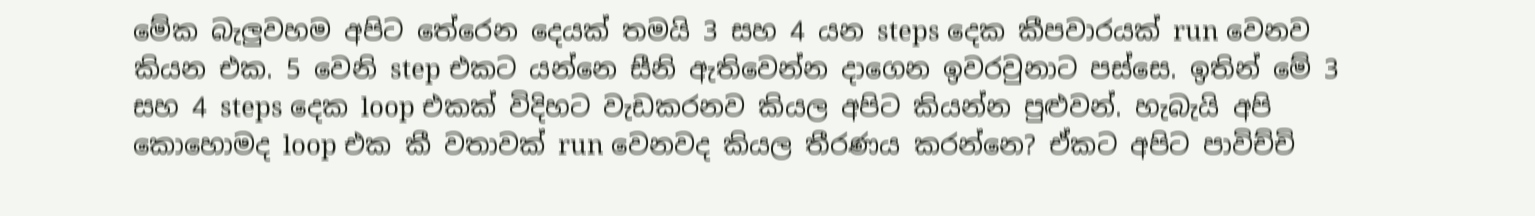මේක බැලුවහම අපිට තේරෙන දෙයක් තමයි 3 සහ 4 යන steps දෙක කීපවාරයක් run වෙනව කියන එක. 5 වෙනි step එකට යන්නෙ සීනි ඇතිවෙන්න දාගෙන ඉවරවුනාට පස්සෙ. ඉතින් මේ 3 සහ 4 steps දෙක loop එකක් විදිහට වැඩකරනව කියල අපිට කියන්න පුළුවන්. හැබැයි අපි කොහොමද loop එක කී වතාවක් run වෙනවද කියල තීරණය කරන්නෙ? ඒකට අපිට පාවිච්චි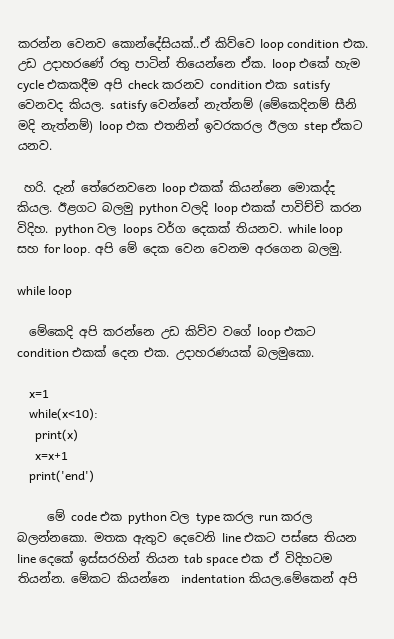කරන්න වෙනව කොන්දේසියක්..ඒ කිව්වෙ loop condition එක. උඩ උදාහරණේ රතු පාටින් තියෙන්නෙ ඒක. loop එකේ හැම cycle එකකදීම අපි check කරනව condition එක satisfy වෙනවද කියල. satisfy වෙන්නේ නැත්නම් (මේකෙදිනම් සීනි මදි නැත්නම්) loop එක එතනින් ඉවරකරල ඊලග step ඒකට යනව.

 හරි. දැන් තේරෙනවනෙ loop එකක් කියන්නෙ මොකද්ද කියල. ඊළගට බලමු python වලදි loop එකක් පාවිච්චි කරන විදිහ. python වල loops වර්ග දෙකක් තියනව. while loop සහ for loop. අපි මේ දෙක වෙන වෙනම අරගෙන බලමු.

while loop

  මේකෙදි අපි කරන්නෙ උඩ කිව්ව වගේ loop එකට condition එකක් දෙන එක. උදාහරණයක් බලමුකො.

    x=1
    while(x<10):
      print(x)
      x=x+1
    print('end')

     මේ code එක python වල type කරල run කරල බලන්නකො. මතක ඇතුව දෙවෙනි line එකට පස්සෙ තියන line දෙකේ ඉස්සරහින් තියන tab space එක ඒ විදිහටම තියන්න. මේකට කියන්නෙ  indentation කියල.මේකෙන් අපි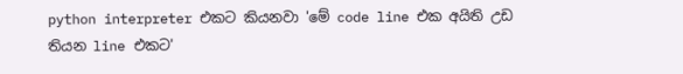python interpreter එකට කියනවා 'මේ code line එක අයිති උඩ තියන line එකට'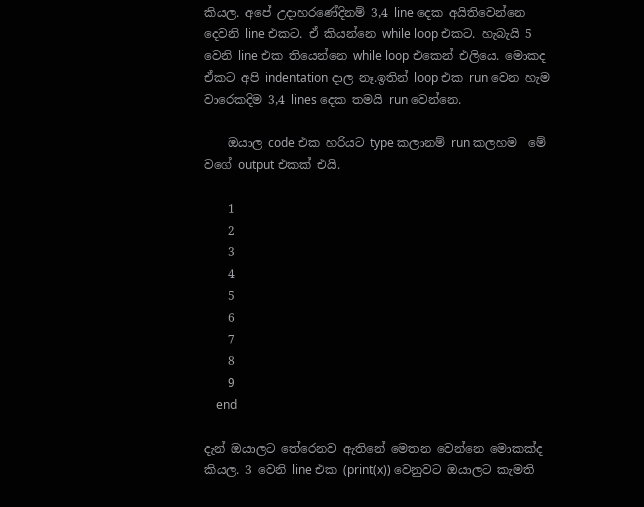කියල. අපේ උදාහරණේදිනම් 3,4 line දෙක අයිතිවෙන්නෙ දෙවනි line එකට. ඒ කියන්නෙ while loop එකට. හැබැයි 5 වෙනි line එක තියෙන්නෙ while loop එකෙන් එලියෙ. මොකද ඒකට අපි indentation දාල නෑ.ඉතින් loop එක run වෙන හැම වාරෙකදිම 3,4 lines දෙක තමයි run වෙන්නෙ.

    ඔයාල code එක හරියට type කලානම් run කලහම  මේ වගේ output එකක් එයි.

    1
    2
    3
    4
    5
    6
    7
    8
    9
    end

දැන් ඔයාලට තේරෙනව ඇතිනේ මෙතන වෙන්නෙ මොකක්ද කියල. 3 වෙනි line එක (print(x)) වෙනුවට ඔයාලට කැමති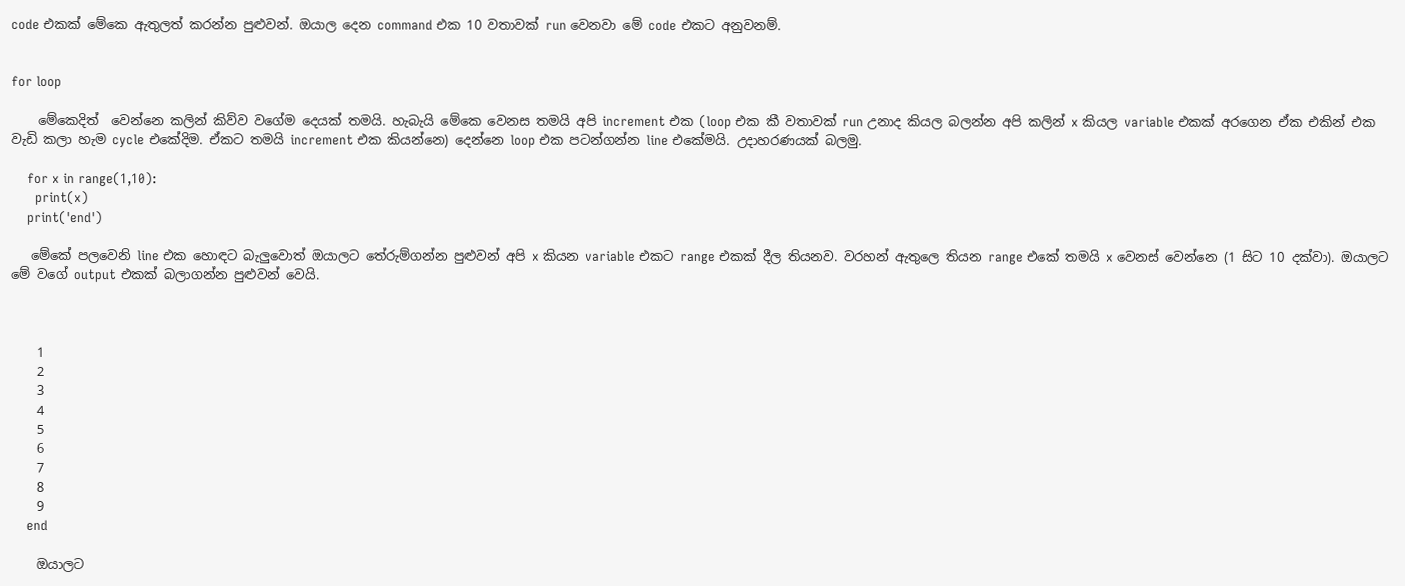code එකක් මේකෙ ඇතුලත් කරන්න පුළුවන්. ඔයාල දෙන command එක 10 වතාවක් run වෙනවා මේ code එකට අනුවනම්.


for loop

    මේකෙදිත්  වෙන්නෙ කලින් කිව්ව වගේම දෙයක් තමයි. හැබැයි මේකෙ වෙනස තමයි අපි increment එක (loop එක කී වතාවක් run උනාද කියල බලන්න අපි කලින් x කියල variable එකක් අරගෙන ඒක එකින් එක වැඩි කලා හැම cycle එකේදිම. ඒකට තමයි increment එක කියන්නෙ) දෙන්නෙ loop එක පටන්ගන්න line එකේමයි. උදාහරණයක් බලමු.

    for x in range(1,10):
      print(x)
    print('end')

   මේකේ පලවෙනි line එක හොඳට බැලුවොත් ඔයාලට තේරුම්ගන්න පුළුවන් අපි x කියන variable එකට range එකක් දීල තියනව. වරහන් ඇතුලෙ තියන range එකේ තමයි x වෙනස් වෙන්නෙ (1 සිට 10 දක්වා). ඔයාලට මේ වගේ output එකක් බලාගන්න පුළුවන් වෙයි.



    1
    2
    3
    4
    5
    6
    7
    8
    9
    end

    ඔයාලට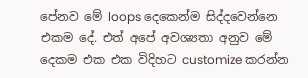පේනව මේ loops දෙකෙන්ම සිද්දවෙන්නෙ එකම දේ. එත් අපේ අවශ්‍යතා අනුව මේ දෙකම එක එක විදිහට customize කරන්න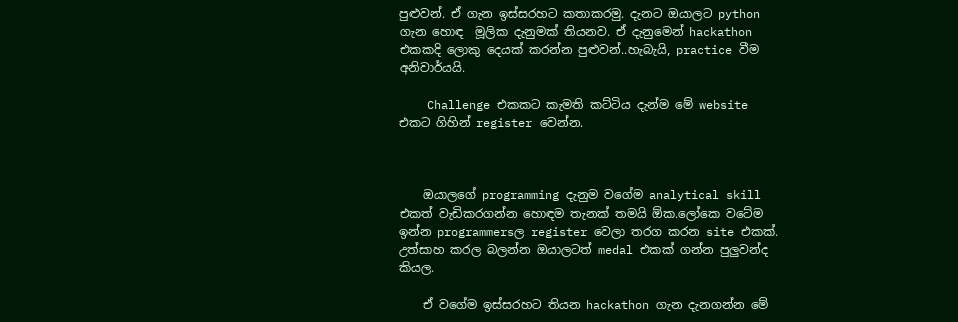පුළුවන්. ඒ ගැන ඉස්සරහට කතාකරමු. දැනට ඔයාලට python ගැන හොඳ  මූලික දැනුමක් තියනව. ඒ දැනුමෙන් hackathon එකකදි ලොකු දෙයක් කරන්න පුළුවන්..හැබැයි, practice වීම අනිවාර්යයි.

    Challenge එකකට කැමති කට්ටිය දැන්ම මේ website එකට ගිහින් register වෙන්න.



    ඔයාලගේ programming දැනුම වගේම analytical skill එකත් වැඩිකරගන්න හොඳම තැනක් තමයි ඕක.ලෝකෙ වටේම ඉන්න programmersල register වෙලා තරග කරන site එකක්. උත්සාහ කරල බලන්න ඔයාලටත් medal එකක් ගන්න පුලුවන්ද කියල.

    ඒ වගේම ඉස්සරහට තියන hackathon ගැන දැනගන්න මේ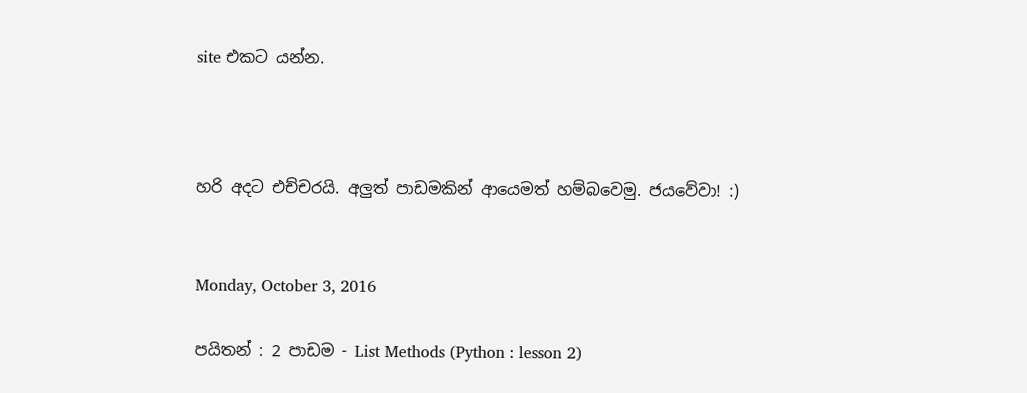site එකට යන්න.



හරි අදට එච්චරයි. අලුත් පාඩමකින් ආයෙමත් හම්බවෙමු. ජයවේවා! :)


Monday, October 3, 2016

පයිතන් : 2 පාඩම - List Methods (Python : lesson 2)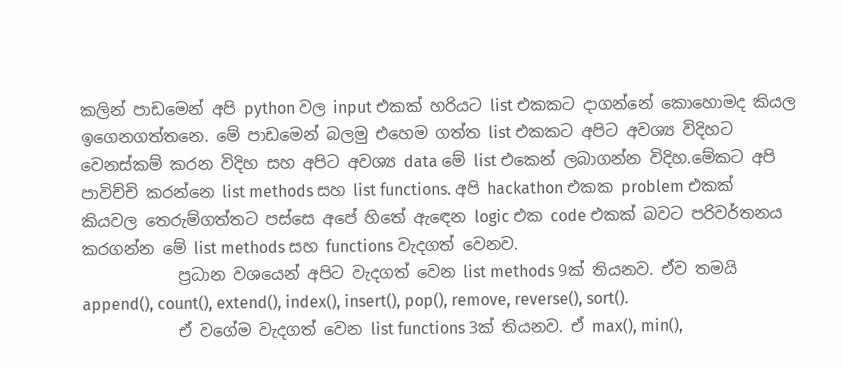කලින් පාඩමෙන් අපි python වල input එකක් හරියට list එකකට දාගන්නේ කොහොමද කියල ඉගෙනගත්තනෙ. මේ පාඩමෙන් බලමු එහෙම ගත්ත list එකකට අපිට අවශ්‍ය විදිහට වෙනස්කම් කරන විදිහ සහ අපිට අවශ්‍ය data මේ list එකෙන් ලබාගන්න විදිහ.මේකට අපි පාවිච්චි කරන්නෙ list methods සහ list functions. අපි hackathon එකක problem එකක් කියවල තෙරුම්ගත්තට පස්සෙ අපේ හිතේ ඇඳෙන logic එක code එකක් බවට පරිවර්තනය කරගන්න මේ list methods සහ functions වැදගත් වෙනව.
            ප්‍රධාන වශයෙන් අපිට වැදගත් වෙන list methods 9ක් තියනව. ඒව තමයි  append(), count(), extend(), index(), insert(), pop(), remove, reverse(), sort().
            ඒ වගේම වැදගත් වෙන list functions 3ක් තියනව. ඒ max(), min(),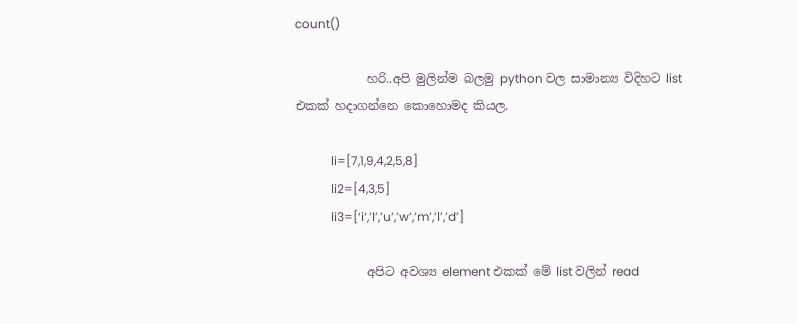count()

            හරි..අපි මුලින්ම බලමු python වල සාමාන්‍ය විදිහට list එකක් හදාගන්නෙ කොහොමද කියල.

            li=[7,1,9,4,2,5,8]
            li2=[4,3,5]
            li3=[‘i’,’l’,’u’,’w’,’m’,’l’,’d’]

            අපිට අවශ්‍ය element එකක් මේ list වලින් read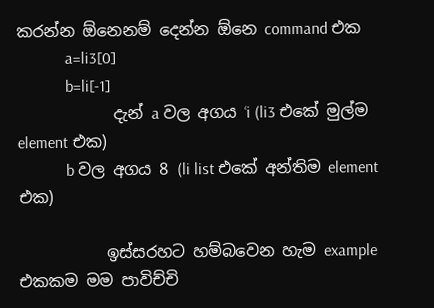කරන්න ඕනෙනම් දෙන්න ඕනෙ command එක
            a=li3[0]
            b=li[-1]
            දැන් a වල අගය ‘i (li3 එකේ මුල්ම element එක)
            b වල අගය 8 (li list එකේ අන්තිම element එක)

           ඉස්සරහට හම්බවෙන හැම example එකකම මම පාවිච්චි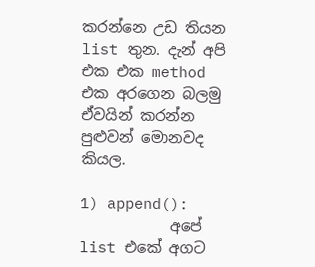කරන්නෙ උඩ තියන list තුන. දැන් අපි එක එක method එක අරගෙන බලමු ඒවයින් කරන්න පුළුවන් මොනවද කියල.

1) append():
            අපේ list එකේ අගට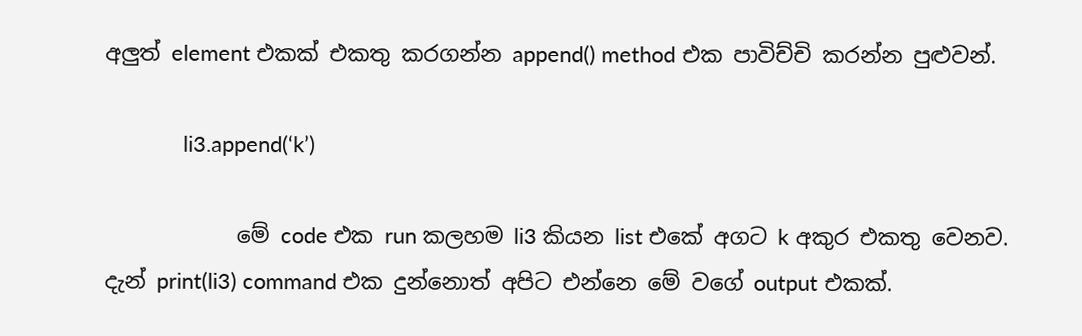අලුත් element එකක් එකතු කරගන්න append() method එක පාවිච්චි කරන්න පුළුවන්.

             li3.append(‘k’)

            මේ code එක run කලහම li3 කියන list එකේ අගට k අකුර එකතු වෙනව. දැන් print(li3) command එක දුන්නොත් අපිට එන්නෙ මේ වගේ output එකක්.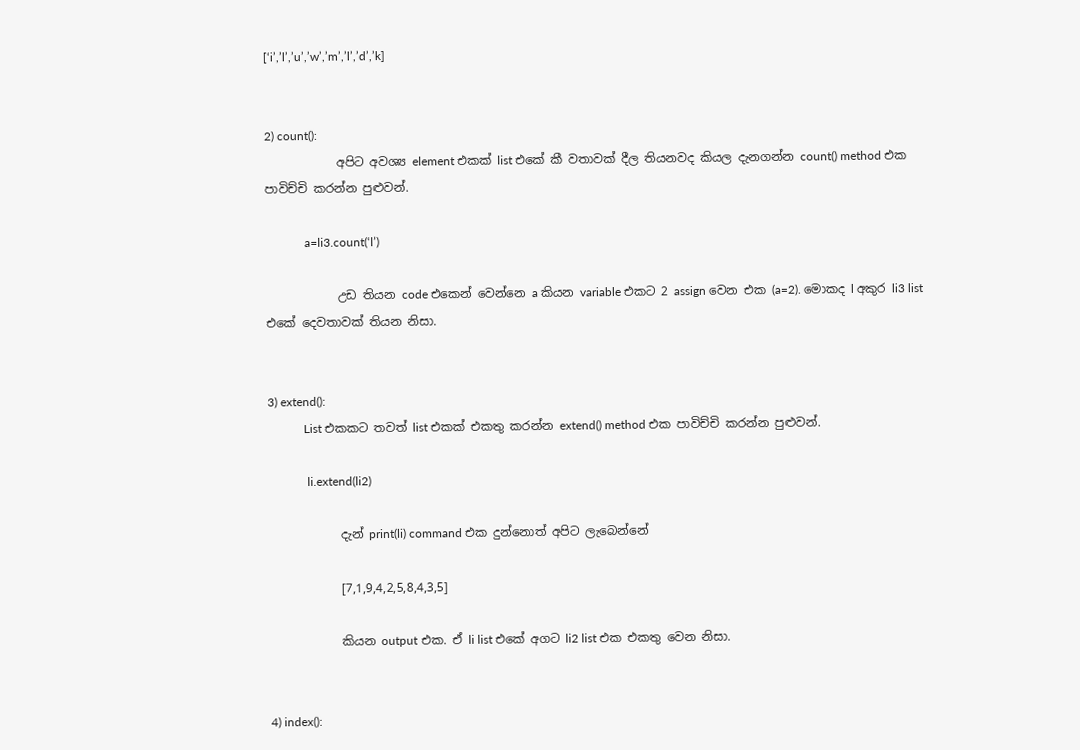[‘i’,’l’,’u’,’w’,’m’,’l’,’d’,’k]


2) count():
            අපිට අවශ්‍ය element එකක් list එකේ කී වතාවක් දීල තියනවද කියල දැනගන්න count() method එක පාවිච්චි කරන්න පුළුවන්.

             a=li3.count(‘l’)

            උඩ තියන code එකෙන් වෙන්නෙ a කියන variable එකට 2 assign වෙන එක (a=2). මොකද l අකුර li3 list එකේ දෙවතාවක් තියන නිසා.


3) extend():
            List එකකට තවත් list එකක් එකතු කරන්න extend() method එක පාවිච්චි කරන්න පුළුවන්.

             li.extend(li2)

            දැන් print(li) command එක දුන්නොත් අපිට ලැබෙන්නේ

            [7,1,9,4,2,5,8,4,3,5]

            කියන output එක. ඒ li list එකේ අගට li2 list එක එකතු වෙන නිසා.


4) index():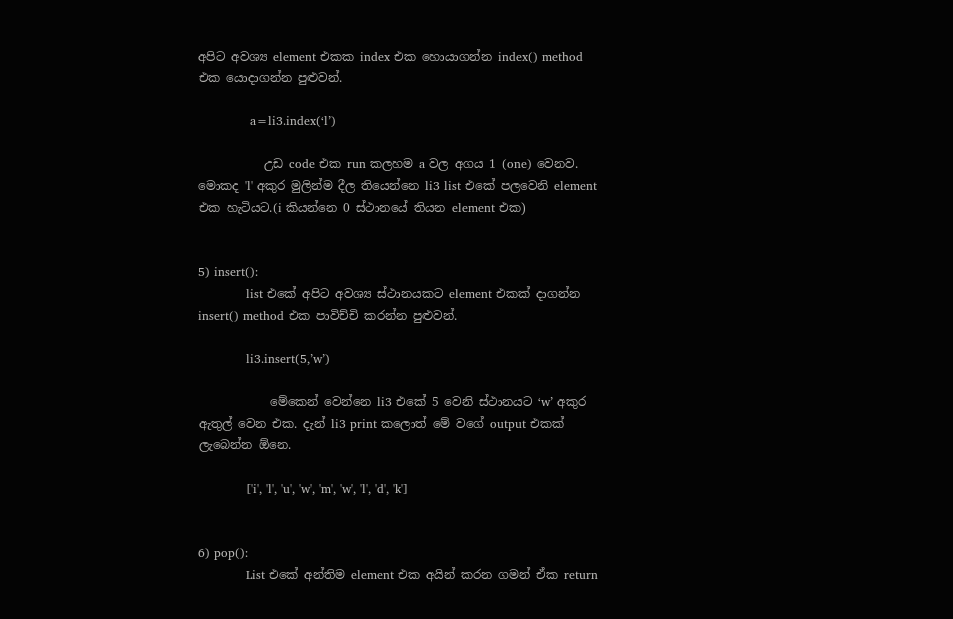අපිට අවශ්‍ය element එකක index එක හොයාගන්න index() method එක යොදාගන්න පුළුවන්.

             a=li3.index(‘l’)

           උඩ code එක run කලහම a වල අගය 1 (one) වෙනව. මොකද 'l' අකුර මුලින්ම දීල තියෙන්නෙ li3 list එකේ පලවෙනි element එක හැටියට.(i කියන්නෙ 0 ස්ථානයේ තියන element එක)


5) insert():
            list එකේ අපිට අවශ්‍ය ස්ථානයකට element එකක් දාගන්න insert() method එක පාවිච්චි කරන්න පුළුවන්.

            li3.insert(5,’w’)

            මේකෙන් වෙන්නෙ li3 එකේ 5 වෙනි ස්ථානයට ‘w’ අකුර ඇතුල් වෙන එක. දැන් li3 print කලොත් මේ වගේ output එකක් ලැබෙන්න ඕනෙ.

            ['i', 'l', 'u', 'w', 'm', 'w', 'l', 'd', 'k']


6) pop():
            List එකේ අන්තිම element එක අයින් කරන ගමන් ඒක return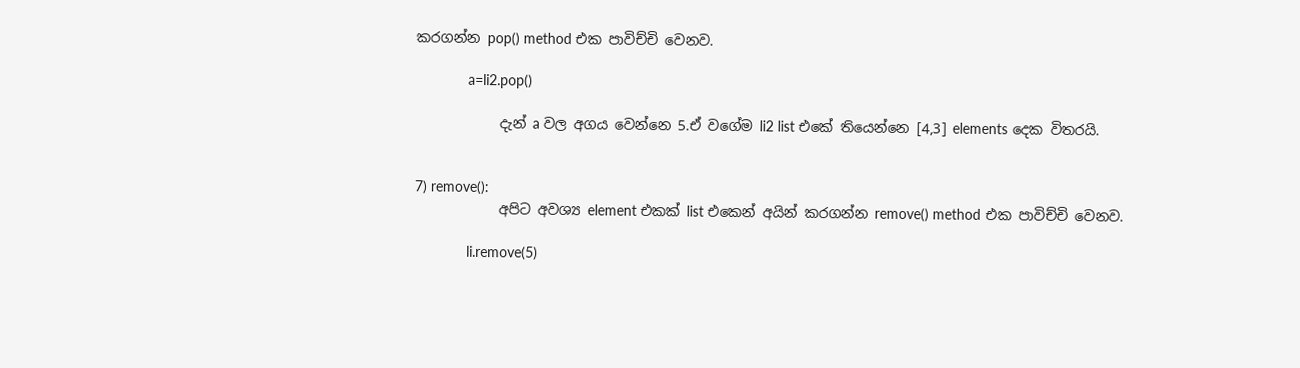කරගන්න pop() method එක පාවිච්චි වෙනව.

             a=li2.pop()

            දැන් a වල අගය වෙන්නෙ 5.ඒ වගේම li2 list එකේ තියෙන්නෙ [4,3] elements දෙක විතරයි.


7) remove():
            අපිට අවශ්‍ය element එකක් list එකෙන් අයින් කරගන්න remove() method එක පාවිච්චි වෙනව.

             li.remove(5)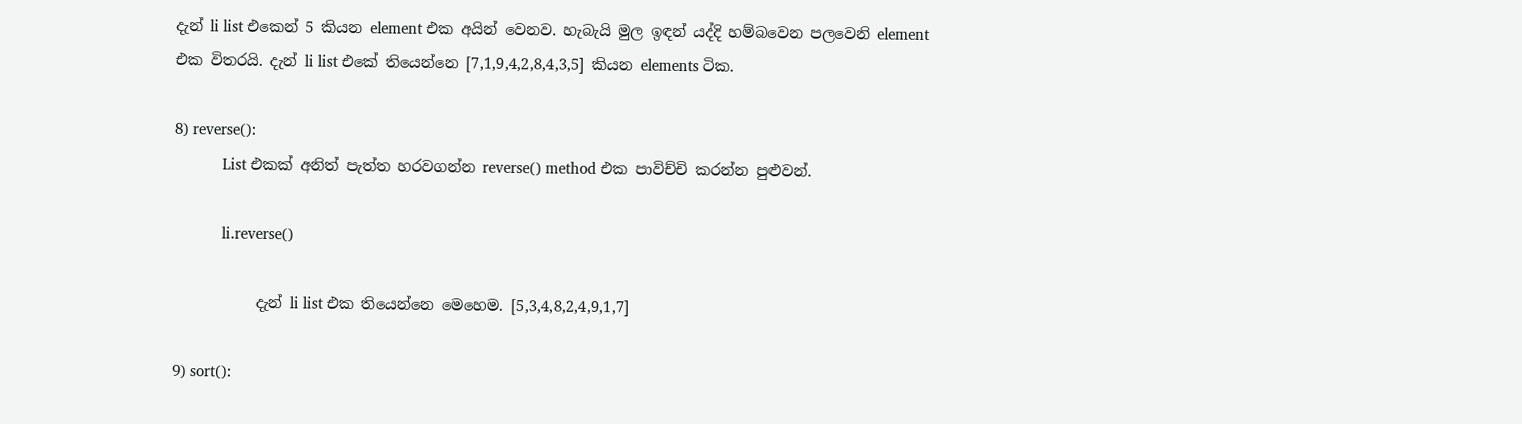දැන් li list එකෙන් 5 කියන element එක අයින් වෙනව. හැබැයි මුල ඉඳන් යද්දි හම්බවෙන පලවෙනි element එක විතරයි. දැන් li list එකේ තියෙන්නෙ [7,1,9,4,2,8,4,3,5] කියන elements ටික.

8) reverse():
            List එකක් අනිත් පැත්ත හරවගන්න reverse() method එක පාවිච්චි කරන්න පුළුවන්.

            li.reverse()

           දැන් li list එක තියෙන්නෙ මෙහෙම. [5,3,4,8,2,4,9,1,7]

9) sort():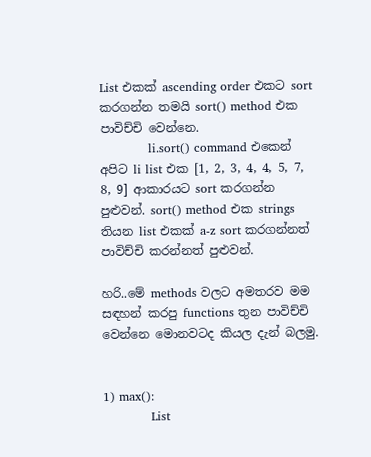List එකක් ascending order එකට sort කරගන්න තමයි sort() method එක පාවිච්චි වෙන්නෙ.
            li.sort() command එකෙන් අපිට li list එක [1, 2, 3, 4, 4, 5, 7, 8, 9] ආකාරයට sort කරගන්න පුළුවන්. sort() method එක strings තියන list එකක් a-z sort කරගන්නත් පාවිච්චි කරන්නත් පුළුවන්.

හරි..මේ methods වලට අමතරව මම සඳහන් කරපු functions තුන පාවිච්චි වෙන්නෙ මොනවටද කියල දැන් බලමු.


1) max():
            List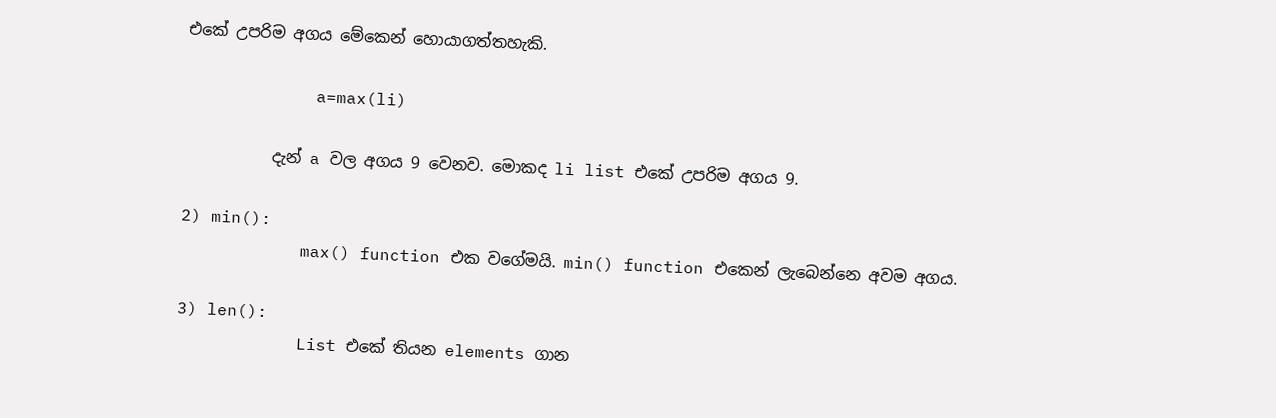එකේ උපරිම අගය මේකෙන් හොයාගත්තහැකි.

             a=max(li)

           දැන් a වල අගය 9 වෙනව. මොකද li list එකේ උපරිම අගය 9.

2) min():
            max() function එක වගේමයි. min() function එකෙන් ලැබෙන්නෙ අවම අගය.

3) len():
            List එකේ තියන elements ගාන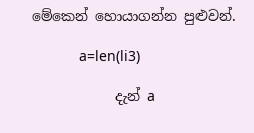මේකෙන් හොයාගන්න පුළුවන්.

            a=len(li3)

            දැන් a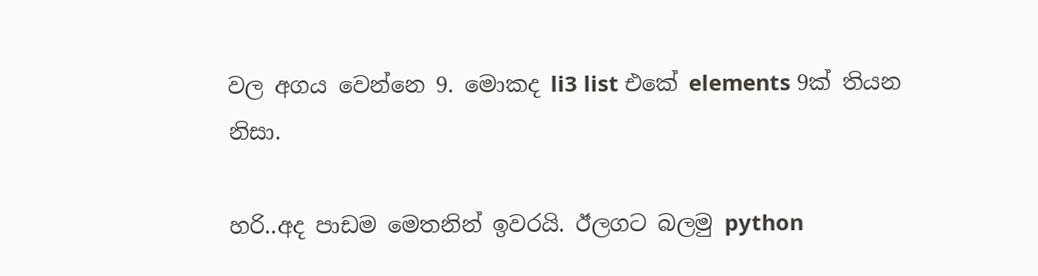වල අගය වෙන්නෙ 9. මොකද li3 list එකේ elements 9ක් තියන නිසා.

හරි..අද පාඩම මෙතනින් ඉවරයි. ඊලගට බලමු python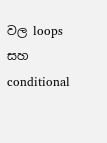වල loops සහ conditional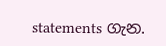statements ගැන.